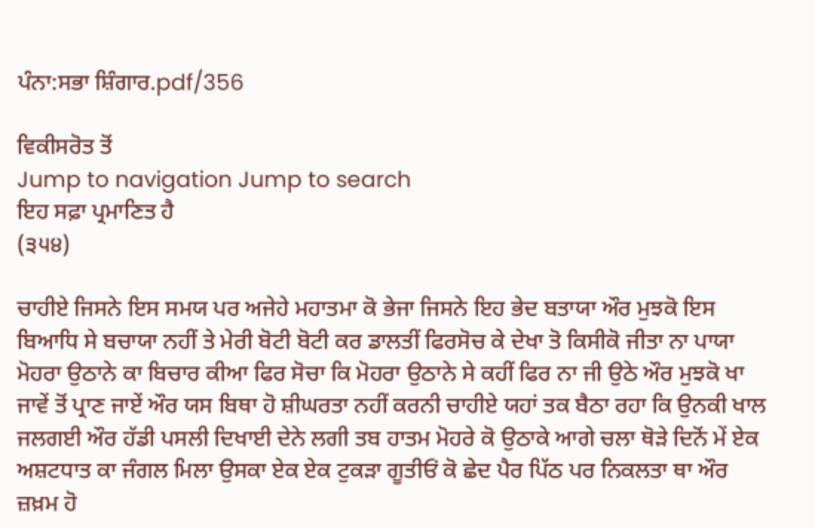ਪੰਨਾ:ਸਭਾ ਸ਼ਿੰਗਾਰ.pdf/356

ਵਿਕੀਸਰੋਤ ਤੋਂ
Jump to navigation Jump to search
ਇਹ ਸਫ਼ਾ ਪ੍ਰਮਾਣਿਤ ਹੈ
(੩੫੪)

ਚਾਹੀਏ ਜਿਸਨੇ ਇਸ ਸਮਯ ਪਰ ਅਜੇਹੇ ਮਹਾਤਮਾ ਕੋ ਭੇਜਾ ਜਿਸਨੇ ਇਹ ਭੇਦ ਬਤਾਯਾ ਔਰ ਮੁਝਕੋ ਇਸ ਬਿਆਧਿ ਸੇ ਬਚਾਯਾ ਨਹੀਂ ਤੇ ਮੇਰੀ ਬੋਟੀ ਬੋਟੀ ਕਰ ਡਾਲਤੀਂ ਫਿਰਸੋਚ ਕੇ ਦੇਖਾ ਤੋ ਕਿਸੀਕੋ ਜੀਤਾ ਨਾ ਪਾਯਾ ਮੋਹਰਾ ਉਠਾਨੇ ਕਾ ਬਿਚਾਰ ਕੀਆ ਫਿਰ ਸੋਚਾ ਕਿ ਮੋਹਰਾ ਉਠਾਨੇ ਸੇ ਕਹੀਂ ਫਿਰ ਨਾ ਜੀ ਉਠੇ ਔਰ ਮੁਝਕੋ ਖਾ ਜਾਵੇਂ ਤੋਂ ਪ੍ਰਾਣ ਜਾਏਂ ਔਰ ਯਸ ਬਿਥਾ ਹੋ ਸ਼ੀਘਰਤਾ ਨਹੀਂ ਕਰਨੀ ਚਾਹੀਏ ਯਹਾਂ ਤਕ ਬੈਠਾ ਰਹਾ ਕਿ ਉਨਕੀ ਖਾਲ ਜਲਗਈ ਔਰ ਹੱਡੀ ਪਸਲੀ ਦਿਖਾਈ ਦੇਨੇ ਲਗੀ ਤਬ ਹਾਤਮ ਮੋਹਰੇ ਕੋ ਉਠਾਕੇ ਆਗੇ ਚਲਾ ਥੋੜੇ ਦਿਨੋਂ ਮੇਂ ਏਕ ਅਸ਼ਟਧਾਤ ਕਾ ਜੰਗਲ ਮਿਲਾ ਉਸਕਾ ਏਕ ਏਕ ਟੁਕੜਾ ਗੂਤੀਓਂ ਕੋ ਛੇਦ ਪੈਰ ਪਿੱਠ ਪਰ ਨਿਕਲਤਾ ਥਾ ਔਰ ਜ਼ਖ਼ਮ ਹੋ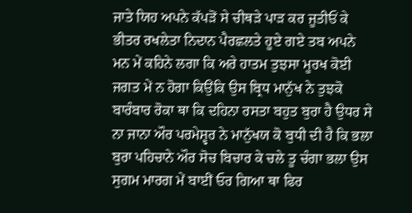ਜਾਤੇ ਯਿਹ ਅਪਨੇ ਕੱਪੜੋਂ ਸੇ ਚੀਥੜੇ ਪਾੜ ਕਰ ਜੂਤੀਓਂ ਕੇ ਭੀਤਰ ਰਖਲੇਤਾ ਨਿਦਾਨ ਪੈਰਛਲਤੇ ਹੂਏ ਗਏ ਤਬ ਅਪਨੇ ਮਨ ਮੇਂ ਕਹਿਨੇ ਲਗਾ ਕਿ ਅਰੇ ਹਾਤਮ ਤੁਝਸਾ ਮੂਰਖ ਕੋਈ ਜਗਤ ਮੇਂ ਨ ਹੋਗਾ ਕਿਉਂਕਿ ਉਸ ਬ੍ਰਿਧ ਮਾਨੁੱਖ ਨੇ ਤੁਝਕੋ ਬਾਰੰਬਾਰ ਰੋਕਾ ਥਾ ਕਿ ਦਹਿਨਾ ਰਸਤਾ ਬਹੁਤ ਬੁਰਾ ਹੈ ਉਧਰ ਸੇ ਨਾ ਜਾਨਾ ਔਰ ਪਰਮੇਸ਼੍ਵਰ ਨੇ ਮਾਨੁੱਖਯ ਕੋ ਬੁਧੀ ਦੀ ਹੈ ਕਿ ਭਲਾ ਬੁਰਾ ਪਹਿਚਾਨੇ ਔਰ ਸੋਚ ਬਿਚਾਰ ਕੇ ਚਲੇ ਤੂ ਚੰਗਾ ਭਲਾ ਉਸ ਸੁਗਮ ਮਾਰਗ ਮੇਂ ਬਾਈਂ ਓਰ ਗਿਆ ਥਾ ਫਿਰ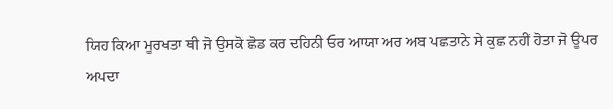ਯਿਹ ਕਿਆ ਮੂਰਖਤਾ ਥੀ ਜੋ ਉਸਕੋ ਛੋਡ ਕਰ ਦਹਿਨੀ ਓਰ ਆਯਾ ਅਰ ਅਬ ਪਛਤਾਨੇ ਸੇ ਕੁਛ ਨਹੀਂ ਹੋਤਾ ਜੋ ਊਪਰ ਅਪਦਾ